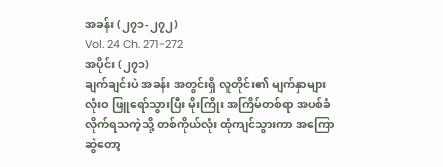အခန်း (၂၇၁-၂၇၂)
Vol. 24 Ch. 271-272
အပိုင်း (၂၇၁)
ချက်ချင်းပဲ အခန်း အတွင်းရှိ လူတိုင်း၏ မျက်နှာများ လုံးဝ ဖြူရော်သွားပြီး မိုးကြိုး အကြိမ်တစ်ရာ အပစ်ခံလိုက်ရသကဲ့သို့ တစ်ကိုယ်လုံး ထုံကျင်သွားကာ အကြောဆွဲတော့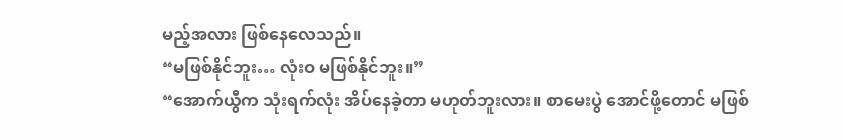မည့်အလား ဖြစ်နေလေသည်။
“မဖြစ်နိုင်ဘူး… လုံးဝ မဖြစ်နိုင်ဘူး။”
“အောက်ယွီက သုံးရက်လုံး အိပ်နေခဲ့တာ မဟုတ်ဘူးလား။ စာမေးပွဲ အောင်ဖို့တောင် မဖြစ်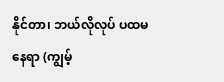နိုင်တာ၊ ဘယ်လိုလုပ် ပထမနေရာ (ကျွမ့်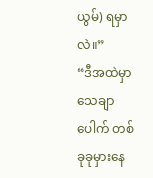ယွမ်) ရမှာလဲ။”
“ဒီအထဲမှာ သေချာပေါက် တစ်ခုခုမှားနေ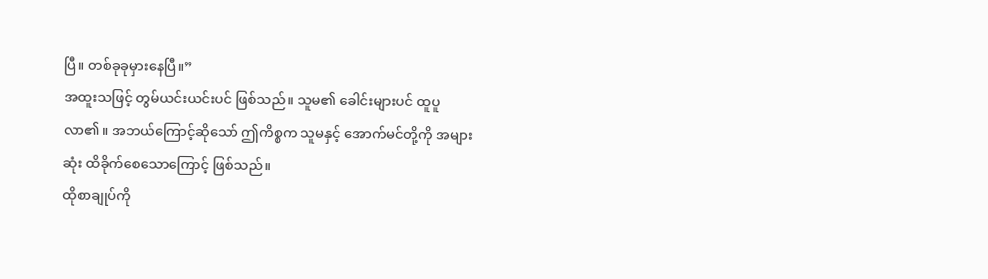ပြီ။ တစ်ခုခုမှားနေပြီ။”
အထူးသဖြင့် တွမ်ယင်းယင်းပင် ဖြစ်သည်။ သူမ၏ ခေါင်းများပင် ထူပူလာ၏။ အဘယ်ကြောင့်ဆိုသော် ဤကိစ္စက သူမနှင့် အောက်မင်တို့ကို အများဆုံး ထိခိုက်စေသောကြောင့် ဖြစ်သည်။
ထိုစာချုပ်ကို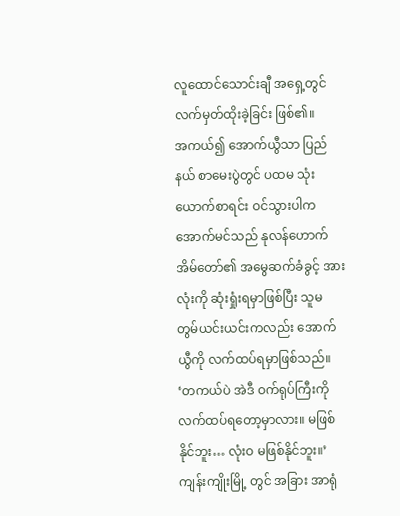လူထောင်သောင်းချီ အရှေ့တွင် လက်မှတ်ထိုးခဲ့ခြင်း ဖြစ်၏။
အကယ်၍ အောက်ယွီသာ ပြည်နယ် စာမေးပွဲတွင် ပထမ သုံးယောက်စာရင်း ဝင်သွားပါက အောက်မင်သည် နုလန်ဟောက် အိမ်တော်၏ အမွေဆက်ခံခွင့် အားလုံးကို ဆုံးရှုံးရမှာဖြစ်ပြီး သူမ တွမ်ယင်းယင်းကလည်း အောက်ယွီကို လက်ထပ်ရမှာဖြစ်သည်။
‘တကယ်ပဲ အဲဒီ ဝက်ရုပ်ကြီးကို လက်ထပ်ရတော့မှာလား။ မဖြစ်နိုင်ဘူး… လုံးဝ မဖြစ်နိုင်ဘူး။’
ကျန်းကျိုးမြို့ တွင် အခြား အာရုံ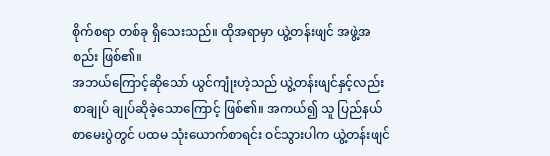စိုက်စရာ တစ်ခု ရှိသေးသည်။ ထိုအရာမှာ ယွဲ့တန်းဖျင် အဖွဲ့အစည်း ဖြစ်၏။
အဘယ်ကြောင့်ဆိုသော် ယွင်ကျုံးဟဲ့သည် ယွဲ့တန်းဖျင်နှင့်လည်း စာချုပ် ချုပ်ဆိုခဲ့သောကြောင့် ဖြစ်၏။ အကယ်၍ သူ ပြည်နယ်စာမေးပွဲတွင် ပထမ သုံးယောက်စာရင်း ဝင်သွားပါက ယွဲ့တန်းဖျင်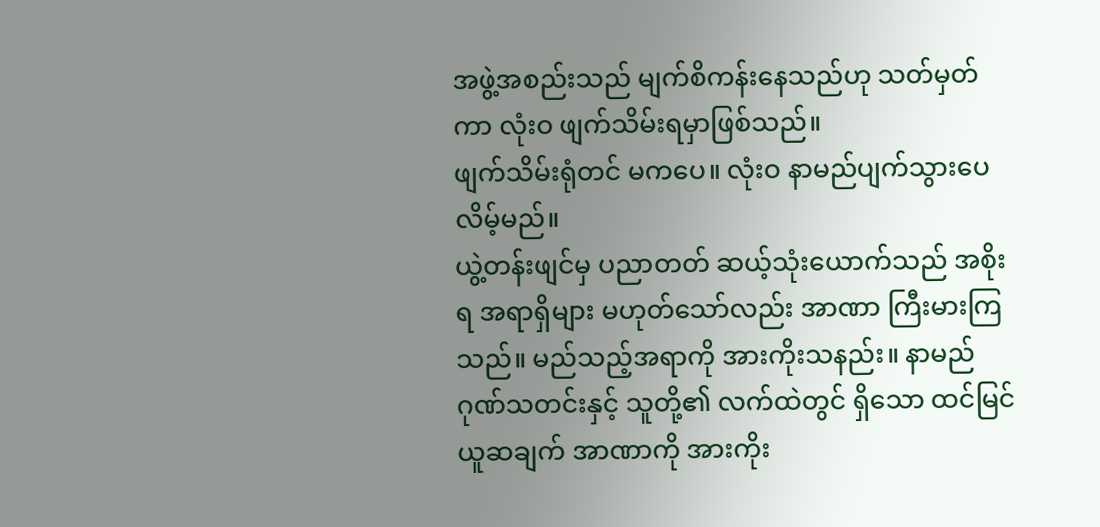အဖွဲ့အစည်းသည် မျက်စိကန်းနေသည်ဟု သတ်မှတ်ကာ လုံးဝ ဖျက်သိမ်းရမှာဖြစ်သည်။
ဖျက်သိမ်းရုံတင် မကပေ။ လုံးဝ နာမည်ပျက်သွားပေလိမ့်မည်။
ယွဲ့တန်းဖျင်မှ ပညာတတ် ဆယ့်သုံးယောက်သည် အစိုးရ အရာရှိများ မဟုတ်သော်လည်း အာဏာ ကြီးမားကြသည်။ မည်သည့်အရာကို အားကိုးသနည်း။ နာမည် ဂုဏ်သတင်းနှင့် သူတို့၏ လက်ထဲတွင် ရှိသော ထင်မြင်ယူဆချက် အာဏာကို အားကိုး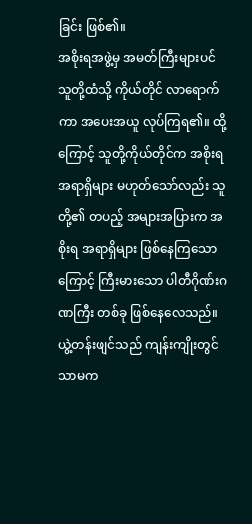ခြင်း ဖြစ်၏။
အစိုးရအဖွဲ့မှ အမတ်ကြီးများပင် သူတို့ထံသို့ ကိုယ်တိုင် လာရောက်ကာ အပေးအယူ လုပ်ကြရ၏။ ထို့ကြောင့် သူတို့ကိုယ်တိုင်က အစိုးရ အရာရှိများ မဟုတ်သော်လည်း သူတို့၏ တပည့် အများအပြားက အစိုးရ အရာရှိများ ဖြစ်နေကြသောကြောင့် ကြီးမားသော ပါတီဂိုဏ်းဂဏကြီး တစ်ခု ဖြစ်နေလေသည်။
ယွဲ့တန်းဖျင်သည် ကျန်းကျိုးတွင်သာမက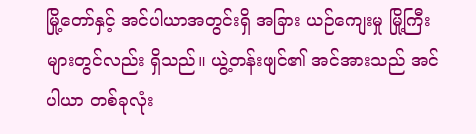မြို့တော်နှင့် အင်ပါယာအတွင်းရှိ အခြား ယဉ်ကျေးမှု မြို့ကြီးများတွင်လည်း ရှိသည်။ ယွဲ့တန်းဖျင်၏ အင်အားသည် အင်ပါယာ တစ်ခုလုံး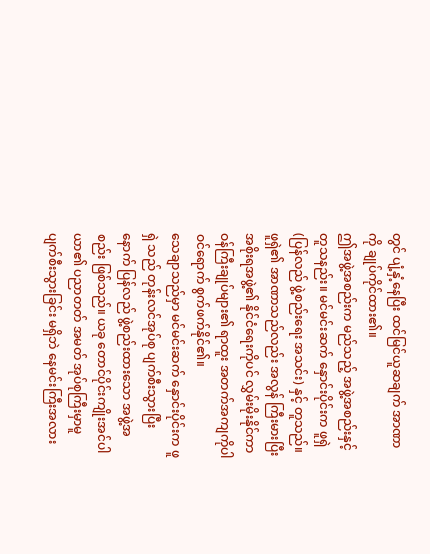တွင် ပျံ့နှံ့နေပြီး ထင်မြင်ယူဆချက် အာဏာကို ချုပ်ကိုင်ထား၏။
ဤအဖွဲ့အစည်းက မည်သည့် အဖွဲ့အစည်းနှင့် တူသနည်း။ မင်မင်းဆက် နှောင်းပိုင်းက ဖူရှဲ (ပြန်လည် ဖွဲ့စည်းရေး အသင်း) နှင့် တူသည်။
ဖူရှဲ၏ အာဏာသည်လည်း အလွန် ကြီးမားပြီး အစိုးရအဖွဲ့၏ နိုင်ငံရေးကိုပင် လွှမ်းမိုးနိုင်ကာ ဝန်ကြီးချုပ်များ၏ ရာထူး အတက်အကျကိုပါ ဝင်ရောက် စွက်ဖက်နိုင်၏။
သေချာသည်မှာ မင်မင်းဆက် နှောင်းပိုင်းက ဖူရှဲ သည် တုန်းလင်အုပ်စု ပျက်စီးသွားပြီးနောက် ပြန်လည် ဖွဲ့စည်းထားသော အဖွဲ့အစည်း ဖြစ်သည်။ ယခု တောင်ပိုင်းကျိုးအင်ပါယာ၏ ပညာတတ် အမတ် အုပ်စုကြီးမှာမူ ပျက်စီးသွားခြင်း မရှိဘဲ နေမင်းကြီးအလား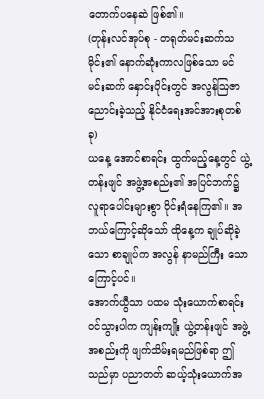တောက်ပနေဆဲ ဖြစ်၏။
(တုန်းလင်အုပ်စု - တရုတ်မင်းဆက်သမိုင်း၏ နောက်ဆုံးကာလဖြစ်သော မင်မင်းဆက် နှောင်းပိုင်းတွင် အလွန်ဩဇာညောင်းခဲ့သည့် နိုင်ငံရေးအင်အားစုတစ်ခု)
ယနေ့ အောင်စာရင်း ထွက်မည့်နေ့တွင် ယွဲ့တန်းဖျင် အဖွဲ့အစည်း၏ အပြင်ဘက်၌ လူရာပေါင်းများစွာ ဝိုင်းရံနေကြ၏။ အဘယ်ကြောင့်ဆိုသော် ထိုနေ့က ချုပ်ဆိုခဲ့သော စာချုပ်က အလွန် နာမည်ကြီး သောကြောင့်ပင်။
အောက်ယွီသာ ပထမ သုံးယောက်စာရင်း ဝင်သွားပါက ကျန်းကျိုး ယွဲ့တန်းဖျင် အဖွဲ့အစည်းကို ဖျက်သိမ်းရမည်ဖြစ်ရာ ဤသည်မှာ ပညာတတ် ဆယ့်သုံးယောက်အ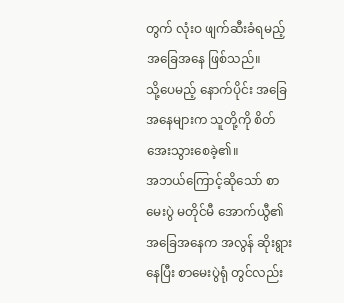တွက် လုံးဝ ဖျက်ဆီးခံရမည့် အခြေအနေ ဖြစ်သည်။
သို့ပေမည့် နောက်ပိုင်း အခြေအနေများက သူတို့ကို စိတ်အေးသွားစေခဲ့၏။
အဘယ်ကြောင့်ဆိုသော် စာမေးပွဲ မတိုင်မီ အောက်ယွီ၏ အခြေအနေက အလွန် ဆိုးရွားနေပြီး စာမေးပွဲရုံ တွင်လည်း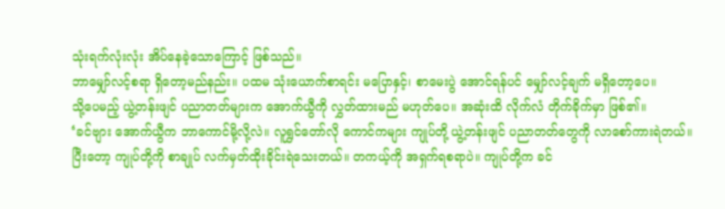သုံးရက်လုံးလုံး အိပ်နေခဲ့သောကြောင့် ဖြစ်သည်။
ဘာမျှော်လင့်စရာ ရှိတော့မည်နည်း။ ပထမ သုံးယောက်စာရင်း မပြောနှင့်၊ စာမေးပွဲ အောင်ရန်ပင် မျှော်လင့်ချက် မရှိတော့ပေ။
သို့ပေမည့် ယွဲ့တန်းဖျင် ပညာတတ်များက အောက်ယွီကို လွှတ်ထားမည် မဟုတ်ပေ။ အဆုံးထိ လိုက်လံ တိုက်ခိုက်မှာ ဖြစ်၏။
‘ခင်ဗျား အောက်ယွီက ဘာကောင်မို့လို့လဲ။ လူရွှင်တော်လို ကောင်ကများ ကျုပ်တို့ ယွဲ့တန်းဖျင် ပညာတတ်တွေကို လာစော်ကားရဲတယ်။ ပြီးတော့ ကျုပ်တို့ကို စာချုပ် လက်မှတ်ထိုးခိုင်းရဲသေးတယ်။ တကယ့်ကို အရှက်ရစရာပဲ။ ကျုပ်တို့က ခင်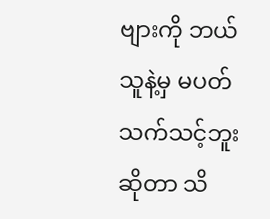ဗျားကို ဘယ်သူနဲ့မှ မပတ်သက်သင့်ဘူး ဆိုတာ သိ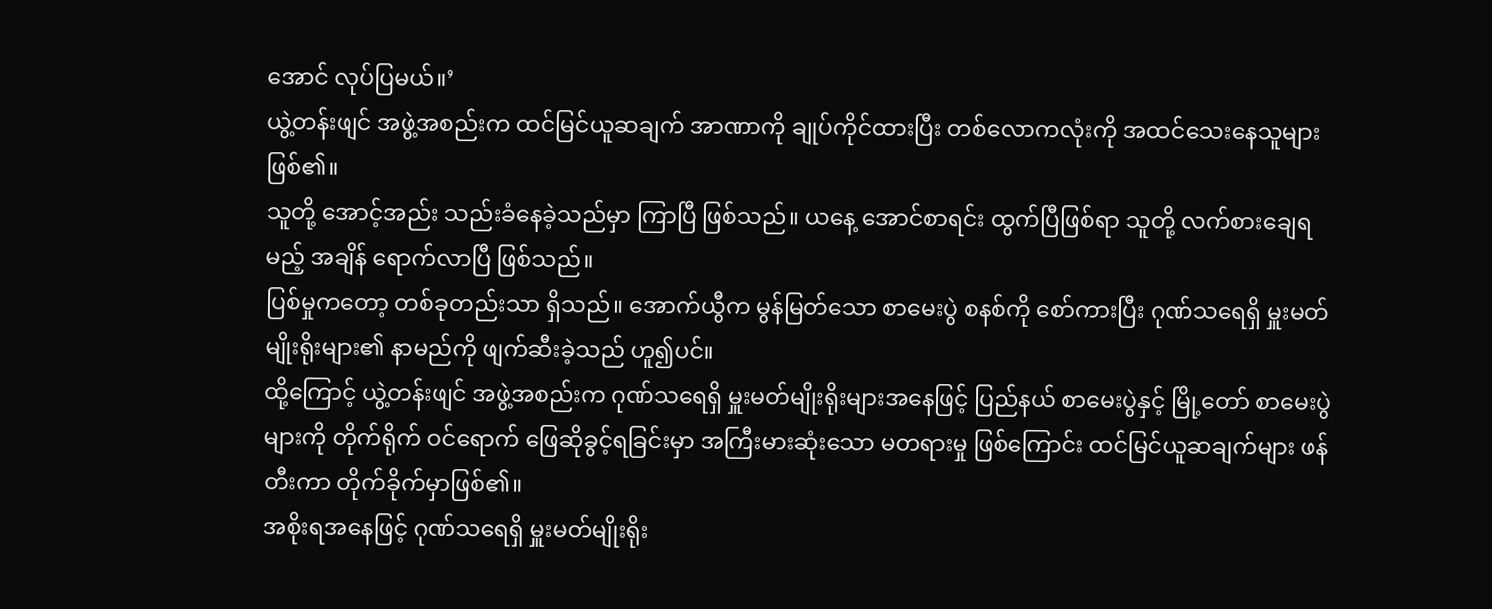အောင် လုပ်ပြမယ်။’
ယွဲ့တန်းဖျင် အဖွဲ့အစည်းက ထင်မြင်ယူဆချက် အာဏာကို ချုပ်ကိုင်ထားပြီး တစ်လောကလုံးကို အထင်သေးနေသူများ ဖြစ်၏။
သူတို့ အောင့်အည်း သည်းခံနေခဲ့သည်မှာ ကြာပြီ ဖြစ်သည်။ ယနေ့ အောင်စာရင်း ထွက်ပြီဖြစ်ရာ သူတို့ လက်စားချေရမည့် အချိန် ရောက်လာပြီ ဖြစ်သည်။
ပြစ်မှုကတော့ တစ်ခုတည်းသာ ရှိသည်။ အောက်ယွီက မွန်မြတ်သော စာမေးပွဲ စနစ်ကို စော်ကားပြီး ဂုဏ်သရေရှိ မှူးမတ်မျိုးရိုးများ၏ နာမည်ကို ဖျက်ဆီးခဲ့သည် ဟူ၍ပင်။
ထို့ကြောင့် ယွဲ့တန်းဖျင် အဖွဲ့အစည်းက ဂုဏ်သရေရှိ မှူးမတ်မျိုးရိုးများအနေဖြင့် ပြည်နယ် စာမေးပွဲနှင့် မြို့တော် စာမေးပွဲများကို တိုက်ရိုက် ဝင်ရောက် ဖြေဆိုခွင့်ရခြင်းမှာ အကြီးမားဆုံးသော မတရားမှု ဖြစ်ကြောင်း ထင်မြင်ယူဆချက်များ ဖန်တီးကာ တိုက်ခိုက်မှာဖြစ်၏။
အစိုးရအနေဖြင့် ဂုဏ်သရေရှိ မှူးမတ်မျိုးရိုး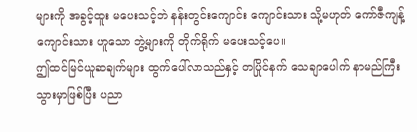များကို အခွင့်ထူး မပေးသင့်ဘဲ နန်းတွင်းကျောင်း ကျောင်းသား သို့မဟုတ် ကော်ဇီကျန့် ကျောင်းသား ဟူသော ဘွဲ့များကို တိုက်ရိုက် မပေးသင့်ပေ။
ဤထင်မြင်ယူဆချက်များ ထွက်ပေါ်လာသည်နှင့် တပြိုင်နက် သေချာပေါက် နာမည်ကြီးသွားမှာဖြစ်ပြီး ပညာ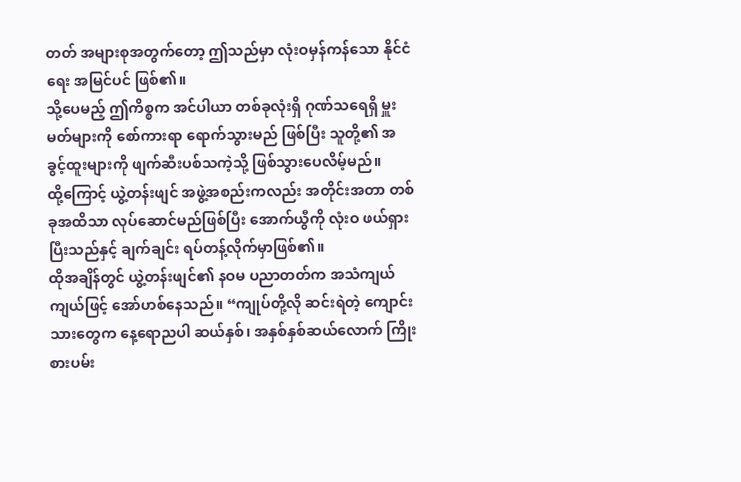တတ် အများစုအတွက်တော့ ဤသည်မှာ လုံးဝမှန်ကန်သော နိုင်ငံရေး အမြင်ပင် ဖြစ်၏။
သို့ပေမည့် ဤကိစ္စက အင်ပါယာ တစ်ခုလုံးရှိ ဂုဏ်သရေရှိ မှူးမတ်များကို စော်ကားရာ ရောက်သွားမည် ဖြစ်ပြီး သူတို့၏ အခွင့်ထူးများကို ဖျက်ဆီးပစ်သကဲ့သို့ ဖြစ်သွားပေလိမ့်မည်။
ထို့ကြောင့် ယွဲ့တန်းဖျင် အဖွဲ့အစည်းကလည်း အတိုင်းအတာ တစ်ခုအထိသာ လုပ်ဆောင်မည်ဖြစ်ပြီး အောက်ယွီကို လုံးဝ ဖယ်ရှားပြီးသည်နှင့် ချက်ချင်း ရပ်တန့်လိုက်မှာဖြစ်၏။
ထိုအချိန်တွင် ယွဲ့တန်းဖျင်၏ နဝမ ပညာတတ်က အသံကျယ်ကျယ်ဖြင့် အော်ဟစ်နေသည်။ “ကျုပ်တို့လို ဆင်းရဲတဲ့ ကျောင်းသားတွေက နေ့ရောညပါ ဆယ်နှစ်၊ အနှစ်နှစ်ဆယ်လောက် ကြိုးစားပမ်း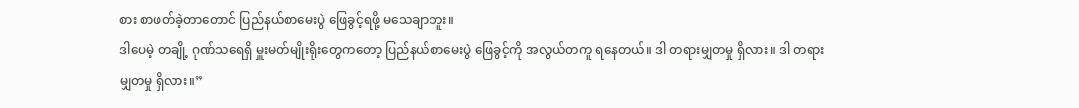စား စာဖတ်ခဲ့တာတောင် ပြည်နယ်စာမေးပွဲ ဖြေခွင့်ရဖို့ မသေချာဘူး။
ဒါပေမဲ့ တချို့ ဂုဏ်သရေရှိ မှူးမတ်မျိုးရိုးတွေကတော့ ပြည်နယ်စာမေးပွဲ ဖြေခွင့်ကို အလွယ်တကူ ရနေတယ်။ ဒါ တရားမျှတမှု ရှိလား။ ဒါ တရားမျှတမှု ရှိလား။”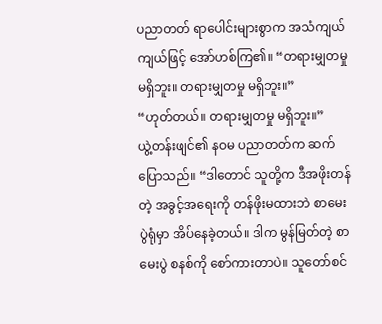ပညာတတ် ရာပေါင်းများစွာက အသံကျယ်ကျယ်ဖြင့် အော်ဟစ်ကြ၏။ “တရားမျှတမှု မရှိဘူး။ တရားမျှတမှု မရှိဘူး။”
“ဟုတ်တယ်။ တရားမျှတမှု မရှိဘူး။”
ယွဲ့တန်းဖျင်၏ နဝမ ပညာတတ်က ဆက်ပြောသည်။ “ဒါတောင် သူတို့က ဒီအဖိုးတန်တဲ့ အခွင့်အရေးကို တန်ဖိုးမထားဘဲ စာမေးပွဲရုံမှာ အိပ်နေခဲ့တယ်။ ဒါက မွန်မြတ်တဲ့ စာမေးပွဲ စနစ်ကို စော်ကားတာပဲ။ သူတော်စင်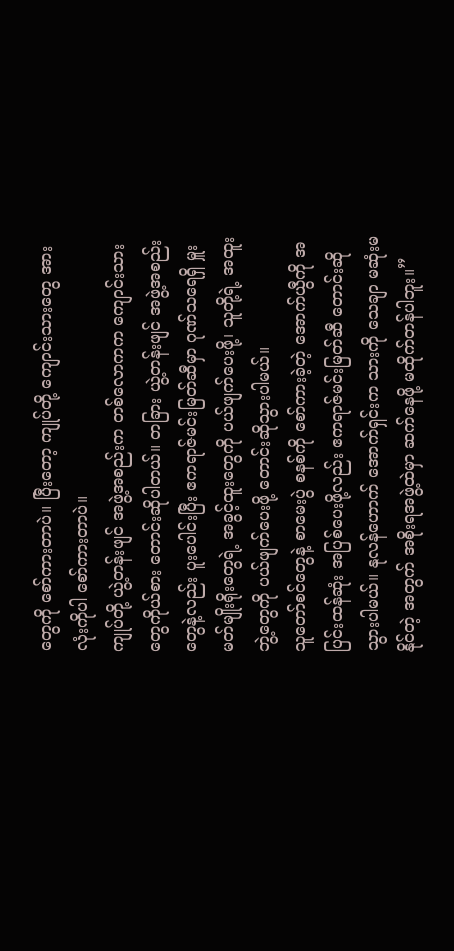တွေကို စော်ကားတာပဲ။ ပြီးတော့ ကျုပ်တို့ ကျောင်းသားတွေ အားလုံးကိုပါ စော်ကားတာပဲ။
ကျုပ်တို့ ယွဲ့တန်းဖျင် အဖွဲ့အစည်းက တစ်လောကက ကျောင်းသားတွေကိုယ်စား တောင်းဆိုပါတယ်။ တခြား ယွဲ့တန်းဖျင် အဖွဲ့အစည်းတွေနဲ့လည်း ပူးပေါင်းပြီး ဧကရာဇ်မင်းမြတ်ဆီမှာ ဂုဏ်သရေရှိ မှူးမတ်မျိုးရိုးတွေရဲ့ အခွင့်ထူးတွေကို ပယ်ဖျက်ပေးဖို့၊ သူတို့ရဲ့ အထူးဘွဲ့တွေကို ပယ်ဖျက်ပေးဖို့ တောင်းဆိုသွားပါမယ်။
သူတော်စင်တွေနဲ့ စာမေးပွဲ စနစ်ကို စော်ကားခဲ့တဲ့ အောက်ယွီကို အပြင်းထန်ဆုံး အပြစ်ပေးဖို့လည်း ဧကရာဇ်မင်းမြတ်ဆီ တောင်းဆိုသွားပါမယ်။ နုလန်ဟောက် အောက်ရှင်းက သားကို သေချာ မဆုံးမနိုင်တဲ့ အတွက် အစိုးရအဖွဲ့ထဲမှာ ဆက်နေဖို့ မထိုက်တန်ပါဘူး။”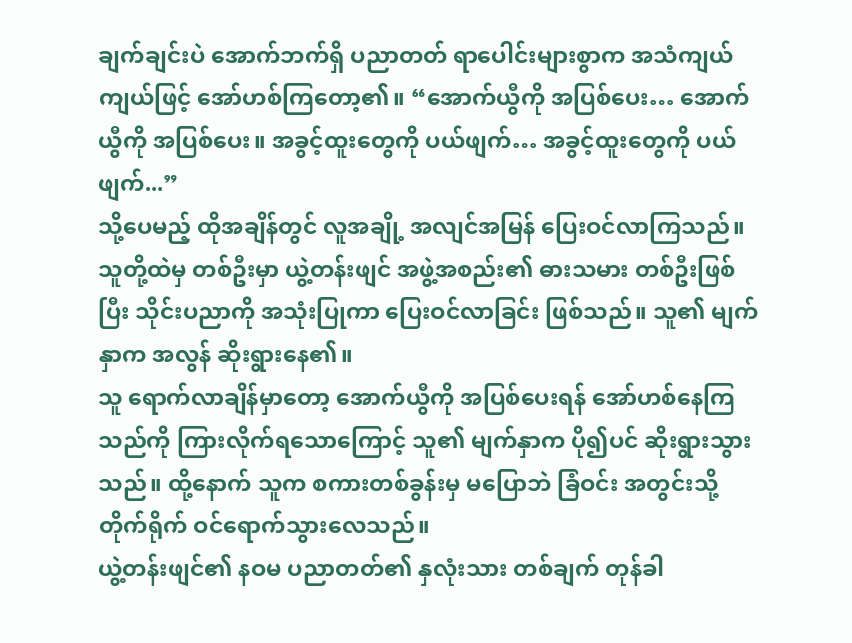ချက်ချင်းပဲ အောက်ဘက်ရှိ ပညာတတ် ရာပေါင်းများစွာက အသံကျယ်ကျယ်ဖြင့် အော်ဟစ်ကြတော့၏။ “အောက်ယွီကို အပြစ်ပေး… အောက်ယွီကို အပြစ်ပေး။ အခွင့်ထူးတွေကို ပယ်ဖျက်… အခွင့်ထူးတွေကို ပယ်ဖျက်...”
သို့ပေမည့် ထိုအချိန်တွင် လူအချို့ အလျင်အမြန် ပြေးဝင်လာကြသည်။
သူတို့ထဲမှ တစ်ဦးမှာ ယွဲ့တန်းဖျင် အဖွဲ့အစည်း၏ ဓားသမား တစ်ဦးဖြစ်ပြီး သိုင်းပညာကို အသုံးပြုကာ ပြေးဝင်လာခြင်း ဖြစ်သည်။ သူ၏ မျက်နှာက အလွန် ဆိုးရွားနေ၏။
သူ ရောက်လာချိန်မှာတော့ အောက်ယွီကို အပြစ်ပေးရန် အော်ဟစ်နေကြသည်ကို ကြားလိုက်ရသောကြောင့် သူ၏ မျက်နှာက ပို၍ပင် ဆိုးရွားသွားသည်။ ထို့နောက် သူက စကားတစ်ခွန်းမှ မပြောဘဲ ခြံဝင်း အတွင်းသို့ တိုက်ရိုက် ဝင်ရောက်သွားလေသည်။
ယွဲ့တန်းဖျင်၏ နဝမ ပညာတတ်၏ နှလုံးသား တစ်ချက် တုန်ခါ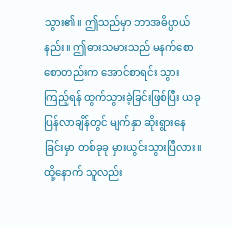သွား၏။ ဤသည်မှာ ဘာအဓိပ္ပာယ်နည်း။ ဤဓားသမားသည် မနက်စောစောတည်းက အောင်စာရင်း သွားကြည့်ရန် ထွက်သွားခဲ့ခြင်းဖြစ်ပြီး ယခု ပြန်လာချိန်တွင် မျက်နှာ ဆိုးရွားနေခြင်းမှာ တစ်ခုခု မှားယွင်းသွားပြီလား။
ထို့နောက် သူလည်း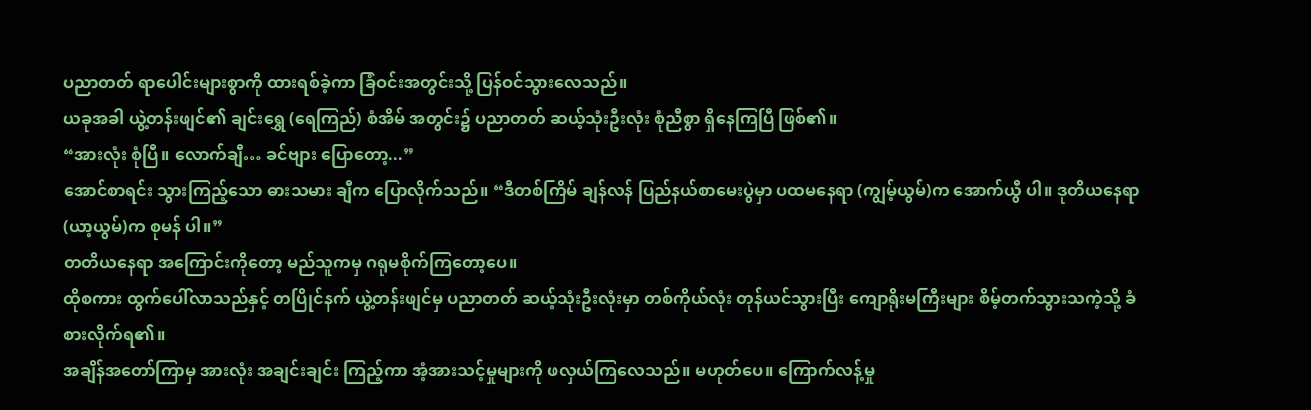ပညာတတ် ရာပေါင်းများစွာကို ထားရစ်ခဲ့ကာ ခြံဝင်းအတွင်းသို့ ပြန်ဝင်သွားလေသည်။
ယခုအခါ ယွဲ့တန်းဖျင်၏ ချင်းရွှေ (ရေကြည်) စံအိမ် အတွင်း၌ ပညာတတ် ဆယ့်သုံးဦးလုံး စုံညီစွာ ရှိနေကြပြီ ဖြစ်၏။
“အားလုံး စုံပြီ။ လောက်ချီ… ခင်ဗျား ပြောတော့...”
အောင်စာရင်း သွားကြည့်သော ဓားသမား ချီက ပြောလိုက်သည်။ “ဒီတစ်ကြိမ် ချန်လန် ပြည်နယ်စာမေးပွဲမှာ ပထမနေရာ (ကျွမ့်ယွမ်)က အောက်ယွီ ပါ။ ဒုတိယနေရာ (ယာ့ယွမ်)က စုမန် ပါ။”
တတိယနေရာ အကြောင်းကိုတော့ မည်သူကမှ ဂရုမစိုက်ကြတော့ပေ။
ထိုစကား ထွက်ပေါ်လာသည်နှင့် တပြိုင်နက် ယွဲ့တန်းဖျင်မှ ပညာတတ် ဆယ့်သုံးဦးလုံးမှာ တစ်ကိုယ်လုံး တုန်ယင်သွားပြီး ကျောရိုးမကြီးများ စိမ့်တက်သွားသကဲ့သို့ ခံစားလိုက်ရ၏။
အချိန်အတော်ကြာမှ အားလုံး အချင်းချင်း ကြည့်ကာ အံ့အားသင့်မှုများကို ဖလှယ်ကြလေသည်။ မဟုတ်ပေ။ ကြောက်လန့်မှု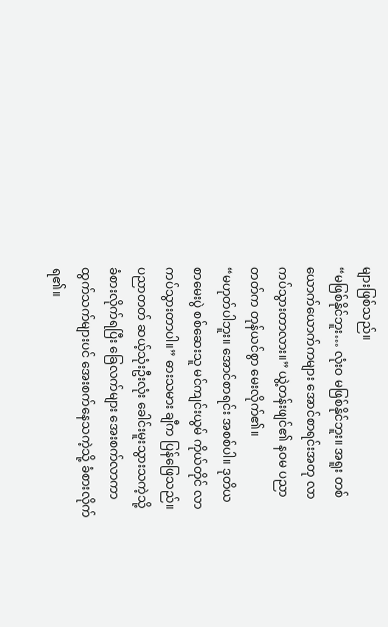များဖြစ်သည်။
“မဖြစ်နိုင်ဘူး… လုံးဝ မဖြစ်နိုင်ဘူး။ အရူး တစ်ယောက်ယောက်ကများ အောင်စာရင်းအတု လာကပ်သွားတာလား။” ယွဲ့တန်းဖျင်၏ နဝမ ပညာတတ်က တုန်ယင်စွာ မေးလိုက်၏။
“မဟုတ်ပါဘူး။ အောင်စာရင်း အစစ်ပါ။ ဒုတိယ စာမေးပွဲ စစ်ဆေးသူ မင်ကျင်းယွမ် ကိုယ်တိုင် လာကပ်သွားတာပါ။” ဓားသမား ချီက ပြန်ဖြေသည်။
ပညာတတ် ဆယ့်သုံးဦးလုံး ခေါင်းမူးသွားသကဲ့သို့ ခံစားလိုက်ရပြီး ခြေလက်များ အေးစက်လာကာ ထွက်သက်များပင် အေးစက်နေသကဲ့သို့ ခံစားလိုက်ရ၏။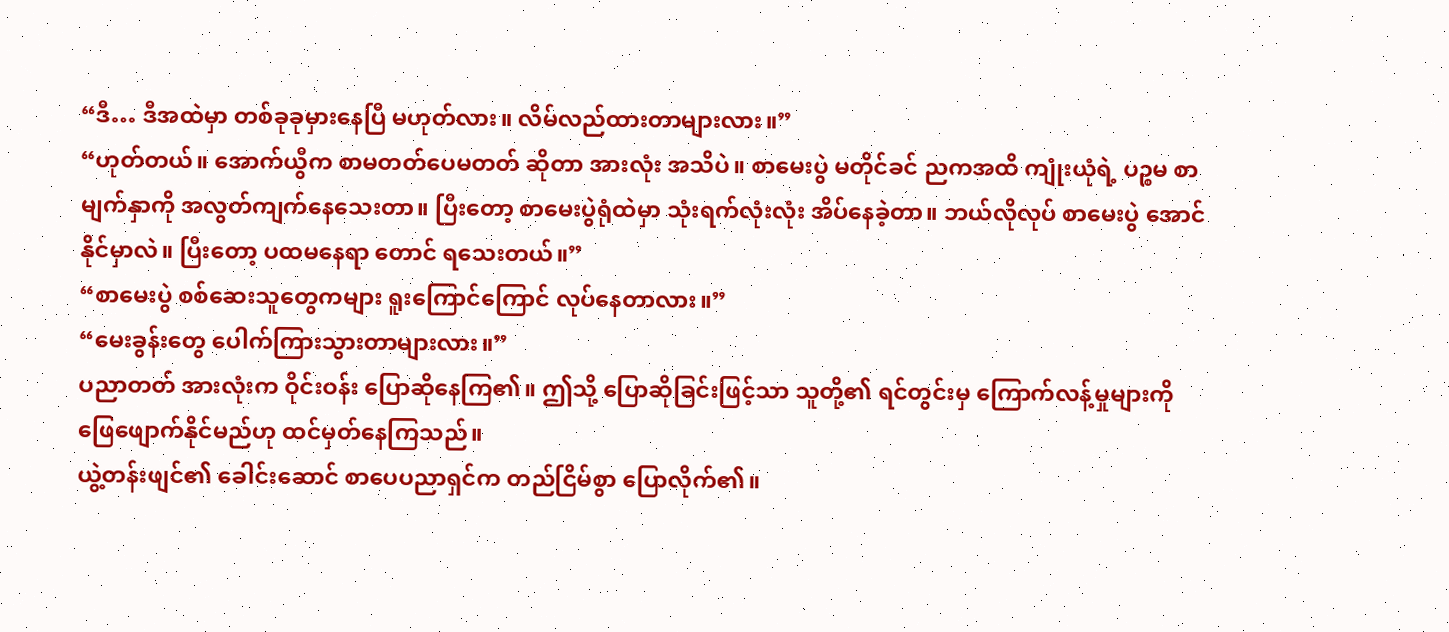“ဒီ… ဒီအထဲမှာ တစ်ခုခုမှားနေပြီ မဟုတ်လား။ လိမ်လည်ထားတာများလား။”
“ဟုတ်တယ်။ အောက်ယွီက စာမတတ်ပေမတတ် ဆိုတာ အားလုံး အသိပဲ။ စာမေးပွဲ မတိုင်ခင် ညကအထိ ကျုံးယုံရဲ့ ပဉ္စမ စာမျက်နှာကို အလွတ်ကျက်နေသေးတာ။ ပြီးတော့ စာမေးပွဲရုံထဲမှာ သုံးရက်လုံးလုံး အိပ်နေခဲ့တာ။ ဘယ်လိုလုပ် စာမေးပွဲ အောင်နိုင်မှာလဲ။ ပြီးတော့ ပထမနေရာ တောင် ရသေးတယ်။”
“စာမေးပွဲ စစ်ဆေးသူတွေကများ ရူးကြောင်ကြောင် လုပ်နေတာလား။”
“မေးခွန်းတွေ ပေါက်ကြားသွားတာများလား။”
ပညာတတ် အားလုံးက ဝိုင်းဝန်း ပြောဆိုနေကြ၏။ ဤသို့ ပြောဆိုခြင်းဖြင့်သာ သူတို့၏ ရင်တွင်းမှ ကြောက်လန့်မှုများကို ဖြေဖျောက်နိုင်မည်ဟု ထင်မှတ်နေကြသည်။
ယွဲ့တန်းဖျင်၏ ခေါင်းဆောင် စာပေပညာရှင်က တည်ငြိမ်စွာ ပြောလိုက်၏။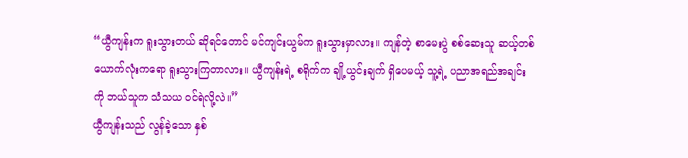“ယွီကျန်းက ရူးသွားတယ် ဆိုရင်တောင် မင်ကျင်းယွမ်က ရူးသွားမှာလား။ ကျန်တဲ့ စာမေးပွဲ စစ်ဆေးသူ ဆယ့်တစ်ယောက်လုံးကရော ရူးသွားကြတာလား။ ယွီကျန်းရဲ့ စရိုက်က ချို့ယွင်းချက် ရှိပေမယ့် သူ့ရဲ့ ပညာအရည်အချင်းကို ဘယ်သူက သံသယ ဝင်ရဲလို့လဲ။”
ယွီကျန်းသည် လွန်ခဲ့သော နှစ်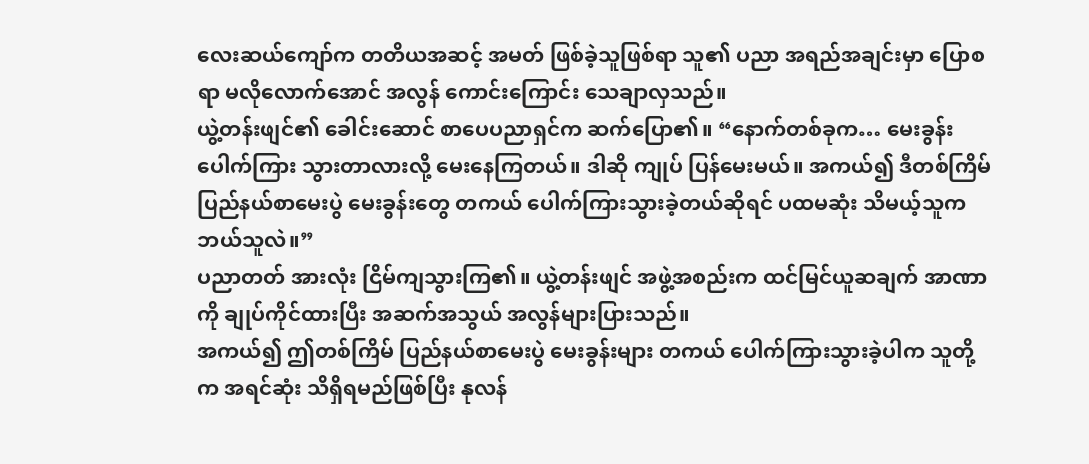လေးဆယ်ကျော်က တတိယအဆင့် အမတ် ဖြစ်ခဲ့သူဖြစ်ရာ သူ၏ ပညာ အရည်အချင်းမှာ ပြောစရာ မလိုလောက်အောင် အလွန် ကောင်းကြောင်း သေချာလှသည်။
ယွဲ့တန်းဖျင်၏ ခေါင်းဆောင် စာပေပညာရှင်က ဆက်ပြော၏။ “နောက်တစ်ခုက… မေးခွန်း ပေါက်ကြား သွားတာလားလို့ မေးနေကြတယ်။ ဒါဆို ကျုပ် ပြန်မေးမယ်။ အကယ်၍ ဒီတစ်ကြိမ် ပြည်နယ်စာမေးပွဲ မေးခွန်းတွေ တကယ် ပေါက်ကြားသွားခဲ့တယ်ဆိုရင် ပထမဆုံး သိမယ့်သူက ဘယ်သူလဲ။”
ပညာတတ် အားလုံး ငြိမ်ကျသွားကြ၏။ ယွဲ့တန်းဖျင် အဖွဲ့အစည်းက ထင်မြင်ယူဆချက် အာဏာကို ချုပ်ကိုင်ထားပြီး အဆက်အသွယ် အလွန်များပြားသည်။
အကယ်၍ ဤတစ်ကြိမ် ပြည်နယ်စာမေးပွဲ မေးခွန်းများ တကယ် ပေါက်ကြားသွားခဲ့ပါက သူတို့က အရင်ဆုံး သိရှိရမည်ဖြစ်ပြီး နုလန်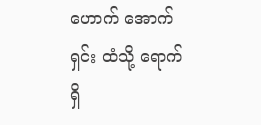ဟောက် အောက်ရှင်း ထံသို့ ရောက်ရှိ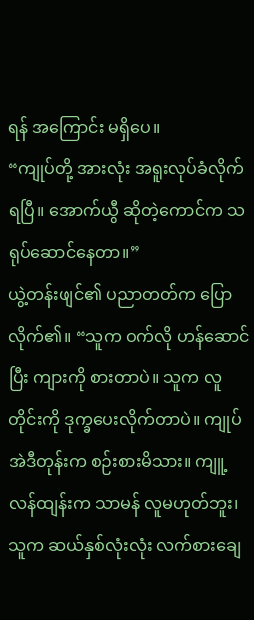ရန် အကြောင်း မရှိပေ။
“ကျုပ်တို့ အားလုံး အရူးလုပ်ခံလိုက်ရပြီ။ အောက်ယွီ ဆိုတဲ့ကောင်က သရုပ်ဆောင်နေတာ။”
ယွဲ့တန်းဖျင်၏ ပညာတတ်က ပြောလိုက်၏။ “သူက ဝက်လို ဟန်ဆောင်ပြီး ကျားကို စားတာပဲ။ သူက လူတိုင်းကို ဒုက္ခပေးလိုက်တာပဲ။ ကျုပ် အဲဒီတုန်းက စဉ်းစားမိသား။ ကျူ့လန်ထျန်းက သာမန် လူမဟုတ်ဘူး၊ သူက ဆယ်နှစ်လုံးလုံး လက်စားချေ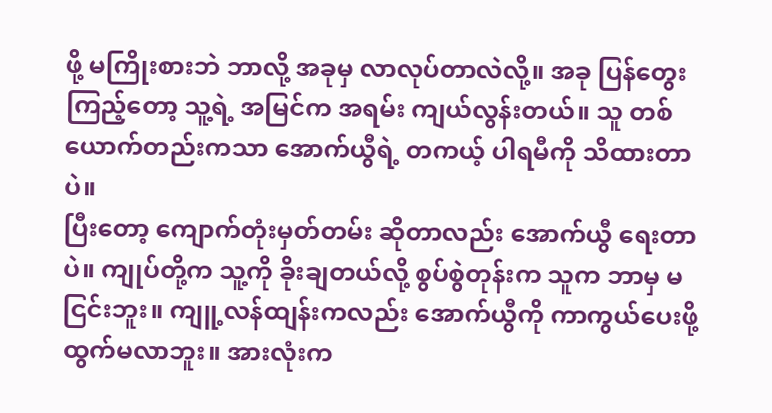ဖို့ မကြိုးစားဘဲ ဘာလို့ အခုမှ လာလုပ်တာလဲလို့။ အခု ပြန်တွေးကြည့်တော့ သူ့ရဲ့ အမြင်က အရမ်း ကျယ်လွန်းတယ်။ သူ တစ်ယောက်တည်းကသာ အောက်ယွီရဲ့ တကယ့် ပါရမီကို သိထားတာပဲ။
ပြီးတော့ ကျောက်တုံးမှတ်တမ်း ဆိုတာလည်း အောက်ယွီ ရေးတာပဲ။ ကျုပ်တို့က သူ့ကို ခိုးချတယ်လို့ စွပ်စွဲတုန်းက သူက ဘာမှ မငြင်းဘူး။ ကျူ့လန်ထျန်းကလည်း အောက်ယွီကို ကာကွယ်ပေးဖို့ ထွက်မလာဘူး။ အားလုံးက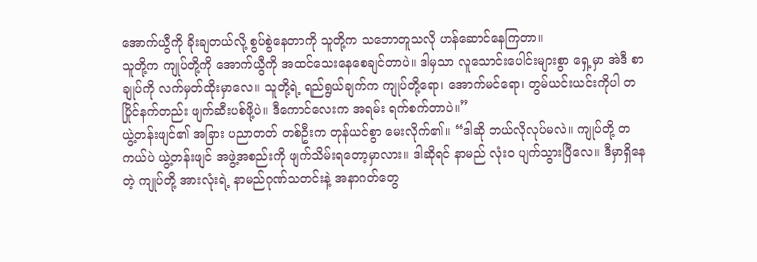အောက်ယွီကို ခိုးချတယ်လို့ စွပ်စွဲနေတာကို သူတို့က သဘောတူသလို ဟန်ဆောင်နေကြတာ။
သူတို့က ကျုပ်တို့ကို အောက်ယွီကို အထင်သေးနေစေချင်တာပဲ။ ဒါမှသာ လူသောင်းပေါင်းများစွာ ရှေ့မှာ အဲဒီ စာချုပ်ကို လက်မှတ်ထိုးမှာလေ။ သူတို့ရဲ့ ရည်ရွယ်ချက်က ကျုပ်တို့ရော၊ အောက်မင်ရော၊ တွမ်ယင်းယင်းကိုပါ တပြိုင်နက်တည်း ဖျက်ဆီးပစ်ဖို့ပဲ။ ဒီကောင်လေးက အရမ်း ရက်စက်တာပဲ။”
ယွဲ့တန်းဖျင်၏ အခြား ပညာတတ် တစ်ဦးက တုန်ယင်စွာ မေးလိုက်၏။ “ဒါဆို ဘယ်လိုလုပ်မလဲ။ ကျုပ်တို့ တကယ်ပဲ ယွဲ့တန်းဖျင် အဖွဲ့အစည်းကို ဖျက်သိမ်းရတော့မှာလား။ ဒါဆိုရင် နာမည် လုံးဝ ပျက်သွားပြီလေ။ ဒီမှာရှိနေတဲ့ ကျုပ်တို့ အားလုံးရဲ့ နာမည်ဂုဏ်သတင်းနဲ့ အနာဂတ်တွေ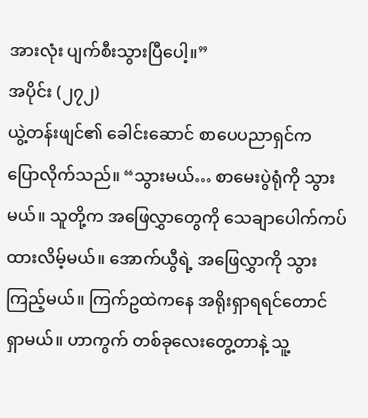အားလုံး ပျက်စီးသွားပြီပေါ့။”
အပိုင်း (၂၇၂)
ယွဲ့တန်းဖျင်၏ ခေါင်းဆောင် စာပေပညာရှင်က ပြောလိုက်သည်။ “သွားမယ်… စာမေးပွဲရုံကို သွားမယ်။ သူတို့က အဖြေလွှာတွေကို သေချာပေါက်ကပ်ထားလိမ့်မယ်။ အောက်ယွီရဲ့ အဖြေလွှာကို သွားကြည့်မယ်။ ကြက်ဥထဲကနေ အရိုးရှာရရင်တောင် ရှာမယ်။ ဟာကွက် တစ်ခုလေးတွေ့တာနဲ့ သူ့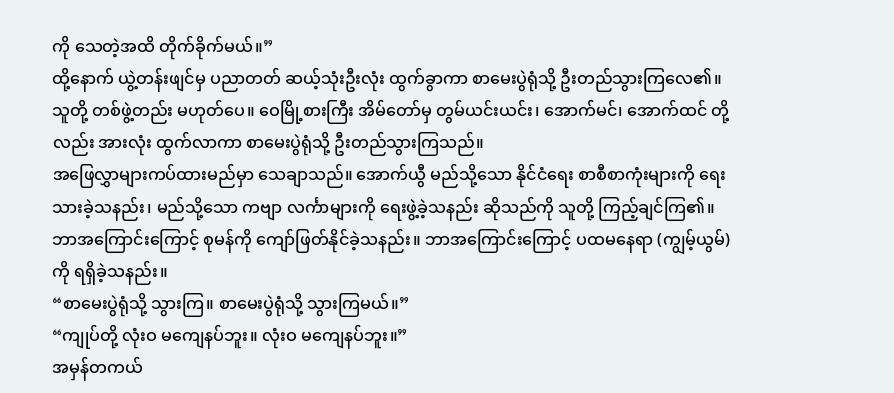ကို သေတဲ့အထိ တိုက်ခိုက်မယ်။”
ထို့နောက် ယွဲ့တန်းဖျင်မှ ပညာတတ် ဆယ့်သုံးဦးလုံး ထွက်ခွာကာ စာမေးပွဲရုံသို့ ဦးတည်သွားကြလေ၏။
သူတို့ တစ်ဖွဲ့တည်း မဟုတ်ပေ။ ဝေမြို့စားကြီး အိမ်တော်မှ တွမ်ယင်းယင်း၊ အောက်မင်၊ အောက်ထင် တို့လည်း အားလုံး ထွက်လာကာ စာမေးပွဲရုံသို့ ဦးတည်သွားကြသည်။
အဖြေလွှာများကပ်ထားမည်မှာ သေချာသည်။ အောက်ယွီ မည်သို့သော နိုင်ငံရေး စာစီစာကုံးများကို ရေးသားခဲ့သနည်း၊ မည်သို့သော ကဗျာ လင်္ကာများကို ရေးဖွဲ့ခဲ့သနည်း ဆိုသည်ကို သူတို့ ကြည့်ချင်ကြ၏။
ဘာအကြောင်းကြောင့် စုမန်ကို ကျော်ဖြတ်နိုင်ခဲ့သနည်း။ ဘာအကြောင်းကြောင့် ပထမနေရာ (ကျွမ့်ယွမ်)ကို ရရှိခဲ့သနည်း။
“စာမေးပွဲရုံသို့ သွားကြ။ စာမေးပွဲရုံသို့ သွားကြမယ်။”
“ကျုပ်တို့ လုံးဝ မကျေနပ်ဘူး။ လုံးဝ မကျေနပ်ဘူး။”
အမှန်တကယ်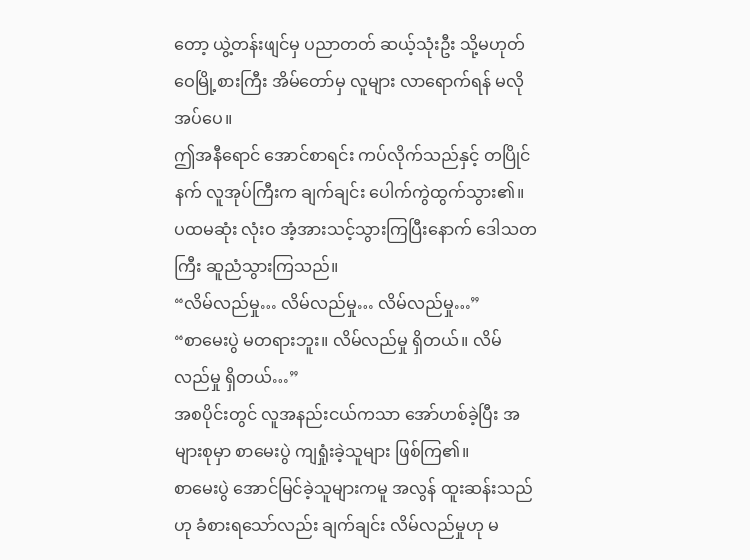တော့ ယွဲ့တန်းဖျင်မှ ပညာတတ် ဆယ့်သုံးဦး သို့မဟုတ် ဝေမြို့စားကြီး အိမ်တော်မှ လူများ လာရောက်ရန် မလိုအပ်ပေ။
ဤအနီရောင် အောင်စာရင်း ကပ်လိုက်သည်နှင့် တပြိုင်နက် လူအုပ်ကြီးက ချက်ချင်း ပေါက်ကွဲထွက်သွား၏။
ပထမဆုံး လုံးဝ အံ့အားသင့်သွားကြပြီးနောက် ဒေါသတကြီး ဆူညံသွားကြသည်။
“လိမ်လည်မှု… လိမ်လည်မှု… လိမ်လည်မှု…”
“စာမေးပွဲ မတရားဘူး။ လိမ်လည်မှု ရှိတယ်။ လိမ်လည်မှု ရှိတယ်…”
အစပိုင်းတွင် လူအနည်းငယ်ကသာ အော်ဟစ်ခဲ့ပြီး အများစုမှာ စာမေးပွဲ ကျရှုံးခဲ့သူများ ဖြစ်ကြ၏။
စာမေးပွဲ အောင်မြင်ခဲ့သူများကမူ အလွန် ထူးဆန်းသည်ဟု ခံစားရသော်လည်း ချက်ချင်း လိမ်လည်မှုဟု မ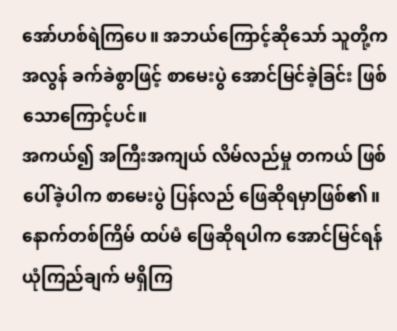အော်ဟစ်ရဲကြပေ။ အဘယ်ကြောင့်ဆိုသော် သူတို့က အလွန် ခက်ခဲစွာဖြင့် စာမေးပွဲ အောင်မြင်ခဲ့ခြင်း ဖြစ်သောကြောင့်ပင်။
အကယ်၍ အကြီးအကျယ် လိမ်လည်မှု တကယ် ဖြစ်ပေါ်ခဲ့ပါက စာမေးပွဲ ပြန်လည် ဖြေဆိုရမှာဖြစ်၏။ နောက်တစ်ကြိမ် ထပ်မံ ဖြေဆိုရပါက အောင်မြင်ရန် ယုံကြည်ချက် မရှိကြ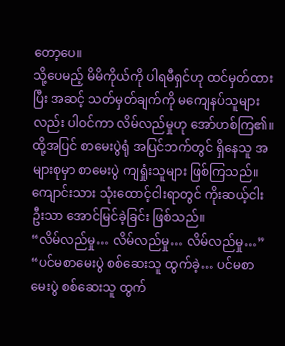တော့ပေ။
သို့ပေမည့် မိမိကိုယ်ကို ပါရမီရှင်ဟု ထင်မှတ်ထားပြီး အဆင့် သတ်မှတ်ချက်ကို မကျေနပ်သူများလည်း ပါဝင်ကာ လိမ်လည်မှုဟု အော်ဟစ်ကြ၏။
ထို့အပြင် စာမေးပွဲရုံ အပြင်ဘက်တွင် ရှိနေသူ အများစုမှာ စာမေးပွဲ ကျရှုံးသူများ ဖြစ်ကြသည်။ ကျောင်းသား သုံးထောင့်ငါးရာတွင် ကိုးဆယ့်ငါးဦးသာ အောင်မြင်ခဲ့ခြင်း ဖြစ်သည်။
“လိမ်လည်မှု… လိမ်လည်မှု… လိမ်လည်မှု…”
“ပင်မစာမေးပွဲ စစ်ဆေးသူ ထွက်ခဲ့… ပင်မစာမေးပွဲ စစ်ဆေးသူ ထွက်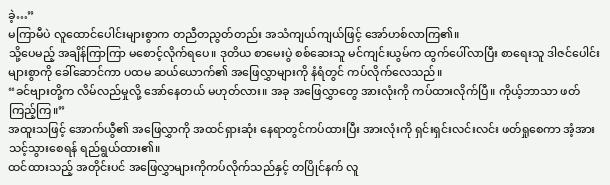ခဲ့…”
မကြာမီပဲ လူထောင်ပေါင်းများစွာက တညီတညွတ်တည်း အသံကျယ်ကျယ်ဖြင့် အော်ဟစ်လာကြ၏။
သို့ပေမည့် အချိန်ကြာကြာ မစောင့်လိုက်ရပေ။ ဒုတိယ စာမေးပွဲ စစ်ဆေးသူ မင်ကျင်းယွမ်က ထွက်ပေါ်လာပြီး စာရေးသူ ဒါဇင်ပေါင်းများစွာကို ခေါ်ဆောင်ကာ ပထမ ဆယ်ယောက်၏ အဖြေလွှာများကို နံရံတွင် ကပ်လိုက်လေသည်။
“ခင်ဗျားတို့က လိမ်လည်မှုလို့ အော်နေတယ် မဟုတ်လား။ အခု အဖြေလွှာတွေ အားလုံးကို ကပ်ထားလိုက်ပြီ။ ကိုယ့်ဘာသာ ဖတ်ကြည့်ကြ။”
အထူးသဖြင့် အောက်ယွီ၏ အဖြေလွှာကို အထင်ရှားဆုံး နေရာတွင်ကပ်ထားပြီး အားလုံးကို ရှင်းရှင်းလင်းလင်း ဖတ်ရှုစေကာ အံ့အားသင့်သွားစေရန် ရည်ရွယ်ထား၏။
ထင်ထားသည့် အတိုင်းပင် အဖြေလွှာများကိုကပ်လိုက်သည်နှင့် တပြိုင်နက် လူ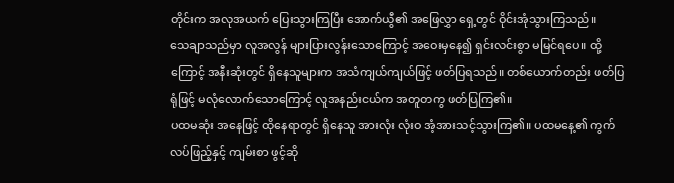တိုင်းက အလုအယက် ပြေးသွားကြပြီး အောက်ယွီ၏ အဖြေလွှာ ရှေ့တွင် ဝိုင်းအုံသွားကြသည်။
သေချာသည်မှာ လူအလွန် များပြားလွန်းသောကြောင့် အဝေးမှနေ၍ ရှင်းလင်းစွာ မမြင်ရပေ။ ထို့ကြောင့် အနီးဆုံးတွင် ရှိနေသူများက အသံကျယ်ကျယ်ဖြင့် ဖတ်ပြရသည်။ တစ်ယောက်တည်း ဖတ်ပြရုံဖြင့် မလုံလောက်သောကြောင့် လူအနည်းငယ်က အတူတကွ ဖတ်ပြကြ၏။
ပထမဆုံး အနေဖြင့် ထိုနေရာတွင် ရှိနေသူ အားလုံး လုံးဝ အံ့အားသင့်သွားကြ၏။ ပထမနေ့၏ ကွက်လပ်ဖြည့်နှင့် ကျမ်းစာ ဖွင့်ဆို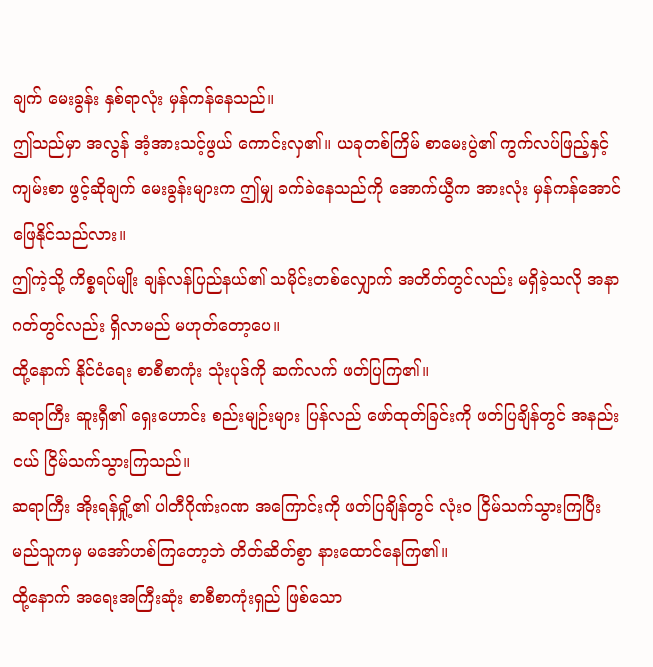ချက် မေးခွန်း နှစ်ရာလုံး မှန်ကန်နေသည်။
ဤသည်မှာ အလွန် အံ့အားသင့်ဖွယ် ကောင်းလှ၏။ ယခုတစ်ကြိမ် စာမေးပွဲ၏ ကွက်လပ်ဖြည့်နှင့် ကျမ်းစာ ဖွင့်ဆိုချက် မေးခွန်းများက ဤမျှ ခက်ခဲနေသည်ကို အောက်ယွီက အားလုံး မှန်ကန်အောင် ဖြေနိုင်သည်လား။
ဤကဲ့သို့ ကိစ္စရပ်မျိုး ချန်လန်ပြည်နယ်၏ သမိုင်းတစ်လျှောက် အတိတ်တွင်လည်း မရှိခဲ့သလို အနာဂတ်တွင်လည်း ရှိလာမည် မဟုတ်တော့ပေ။
ထို့နောက် နိုင်ငံရေး စာစီစာကုံး သုံးပုဒ်ကို ဆက်လက် ဖတ်ပြကြ၏။
ဆရာကြီး ဆူးရှီ၏ ရှေးဟောင်း စည်းမျဉ်းများ ပြန်လည် ဖော်ထုတ်ခြင်းကို ဖတ်ပြချိန်တွင် အနည်းငယ် ငြိမ်သက်သွားကြသည်။
ဆရာကြီး အိုးရန်ရှို့၏ ပါတီဂိုဏ်းဂဏ အကြောင်းကို ဖတ်ပြချိန်တွင် လုံးဝ ငြိမ်သက်သွားကြပြီး မည်သူကမှ မအော်ဟစ်ကြတော့ဘဲ တိတ်ဆိတ်စွာ နားထောင်နေကြ၏။
ထို့နောက် အရေးအကြီးဆုံး စာစီစာကုံးရှည် ဖြစ်သော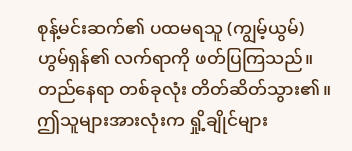စုန့်မင်းဆက်၏ ပထမရသူ (ကျွမ့်ယွမ်) ဟွမ်ရှန်၏ လက်ရာကို ဖတ်ပြကြသည်။
တည်နေရာ တစ်ခုလုံး တိတ်ဆိတ်သွား၏။ ဤသူများအားလုံးက ရှို့ချိုင်များ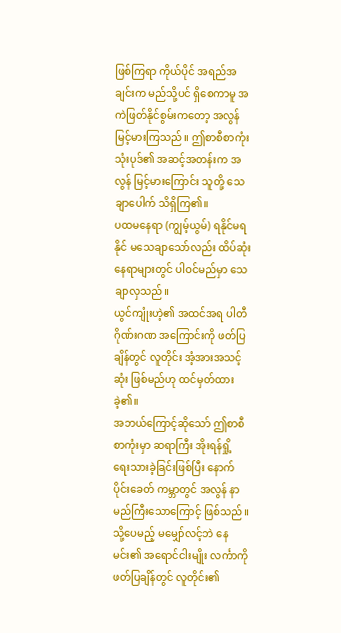ဖြစ်ကြရာ ကိုယ်ပိုင် အရည်အချင်းက မည်သို့ပင် ရှိစေကာမူ အကဲဖြတ်နိုင်စွမ်းကတော့ အလွန် မြင့်မားကြသည်။ ဤစာစီစာကုံး သုံးပုဒ်၏ အဆင့်အတန်းက အလွန် မြင့်မားကြောင်း သူတို့ သေချာပေါက် သိရှိကြ၏။
ပထမနေရာ (ကျွမ့်ယွမ်) ရနိုင်မရနိုင် မသေချာသော်လည်း ထိပ်ဆုံး နေရာများတွင် ပါဝင်မည်မှာ သေချာလှသည်။
ယွင်ကျုံးဟဲ့၏ အထင်အရ ပါတီဂိုဏ်းဂဏ အကြောင်းကို ဖတ်ပြချိန်တွင် လူတိုင်း အံ့အားအသင့်ဆုံး ဖြစ်မည်ဟု ထင်မှတ်ထားခဲ့၏။
အဘယ်ကြောင့်ဆိုသော် ဤစာစီစာကုံးမှာ ဆရာကြီး အိုးရန်ရှို့ ရေးသားခဲ့ခြင်းဖြစ်ပြီး နောက်ပိုင်းခေတ် ကမ္ဘာတွင် အလွန် နာမည်ကြီးသောကြောင့် ဖြစ်သည်။
သို့ပေမည့် မမျှော်လင့်ဘဲ နေမင်း၏ အရောင်ငါးမျိုး လင်္ကာကို ဖတ်ပြချိန်တွင် လူတိုင်း၏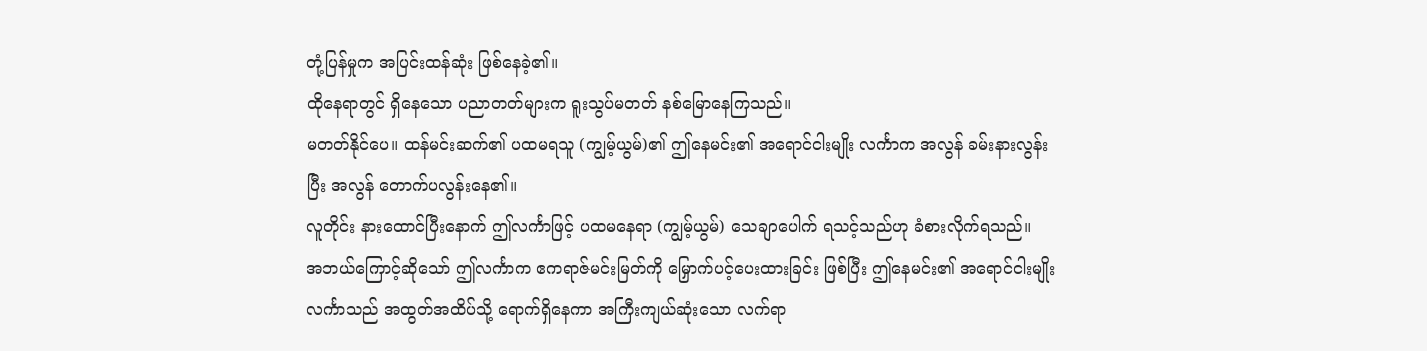တုံ့ပြန်မှုက အပြင်းထန်ဆုံး ဖြစ်နေခဲ့၏။
ထိုနေရာတွင် ရှိနေသော ပညာတတ်များက ရူးသွပ်မတတ် နစ်မြောနေကြသည်။
မတတ်နိုင်ပေ။ ထန်မင်းဆက်၏ ပထမရသူ (ကျွမ့်ယွမ်)၏ ဤနေမင်း၏ အရောင်ငါးမျိုး လင်္ကာက အလွန် ခမ်းနားလွန်းပြီး အလွန် တောက်ပလွန်းနေ၏။
လူတိုင်း နားထောင်ပြီးနောက် ဤလင်္ကာဖြင့် ပထမနေရာ (ကျွမ့်ယွမ်) သေချာပေါက် ရသင့်သည်ဟု ခံစားလိုက်ရသည်။
အဘယ်ကြောင့်ဆိုသော် ဤလင်္ကာက ဧကရာဇ်မင်းမြတ်ကို မြှောက်ပင့်ပေးထားခြင်း ဖြစ်ပြီး ဤနေမင်း၏ အရောင်ငါးမျိုး လင်္ကာသည် အထွတ်အထိပ်သို့ ရောက်ရှိနေကာ အကြီးကျယ်ဆုံးသော လက်ရာ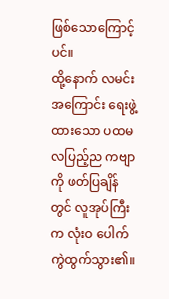ဖြစ်သောကြောင့်ပင်။
ထို့နောက် လမင်း အကြောင်း ရေးဖွဲ့ထားသော ပထမ လပြည့်ည ကဗျာကို ဖတ်ပြချိန်တွင် လူအုပ်ကြီးက လုံးဝ ပေါက်ကွဲထွက်သွား၏။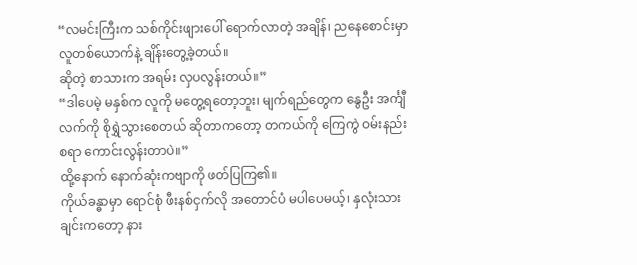“လမင်းကြီးက သစ်ကိုင်းဖျားပေါ် ရောက်လာတဲ့ အချိန်၊ ညနေစောင်းမှာ လူတစ်ယောက်နဲ့ ချိန်းတွေ့ခဲ့တယ်။
ဆိုတဲ့ စာသားက အရမ်း လှပလွန်းတယ်။”
“ဒါပေမဲ့ မနှစ်က လူကို မတွေ့ရတော့ဘူး၊ မျက်ရည်တွေက နွေဦး အင်္ကျီလက်ကို စိုရွှဲသွားစေတယ် ဆိုတာကတော့ တကယ်ကို ကြေကွဲ ဝမ်းနည်းစရာ ကောင်းလွန်းတာပဲ။”
ထို့နောက် နောက်ဆုံးကဗျာကို ဖတ်ပြကြ၏။
ကိုယ်ခန္ဓာမှာ ရောင်စုံ ဖီးနစ်ငှက်လို အတောင်ပံ မပါပေမယ့်၊ နှလုံးသားချင်းကတော့ နား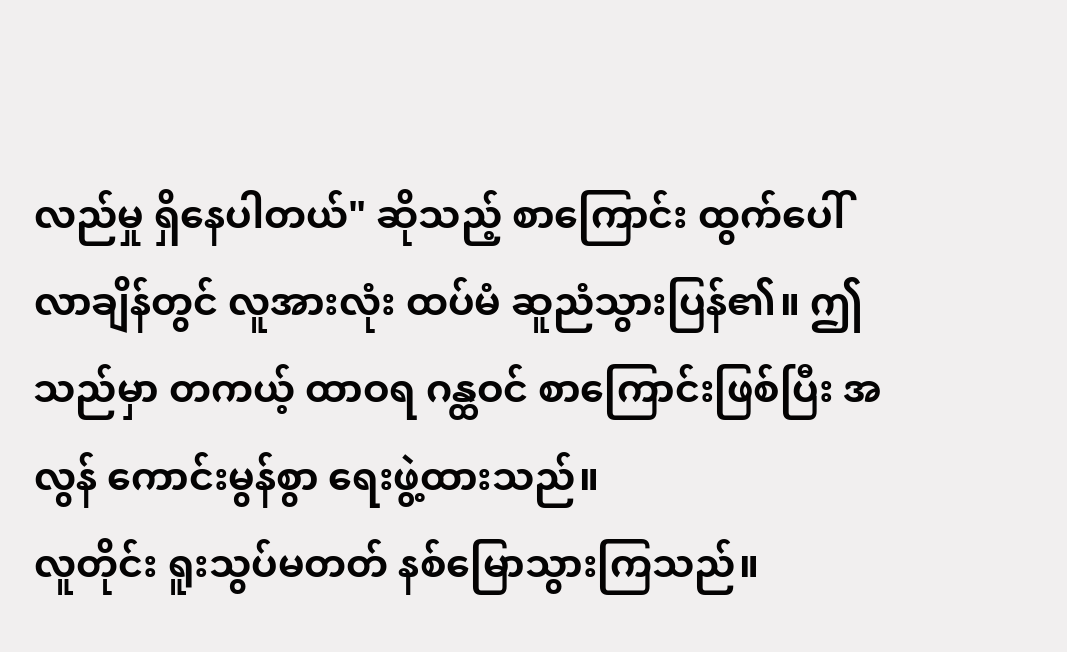လည်မှု ရှိနေပါတယ်" ဆိုသည့် စာကြောင်း ထွက်ပေါ်လာချိန်တွင် လူအားလုံး ထပ်မံ ဆူညံသွားပြန်၏။ ဤသည်မှာ တကယ့် ထာဝရ ဂန္ထဝင် စာကြောင်းဖြစ်ပြီး အလွန် ကောင်းမွန်စွာ ရေးဖွဲ့ထားသည်။
လူတိုင်း ရူးသွပ်မတတ် နစ်မြောသွားကြသည်။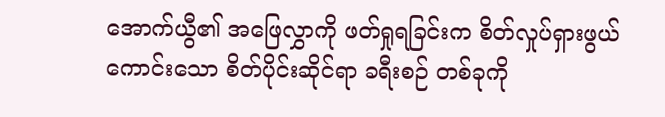အောက်ယွီ၏ အဖြေလွှာကို ဖတ်ရှုရခြင်းက စိတ်လှုပ်ရှားဖွယ် ကောင်းသော စိတ်ပိုင်းဆိုင်ရာ ခရီးစဉ် တစ်ခုကို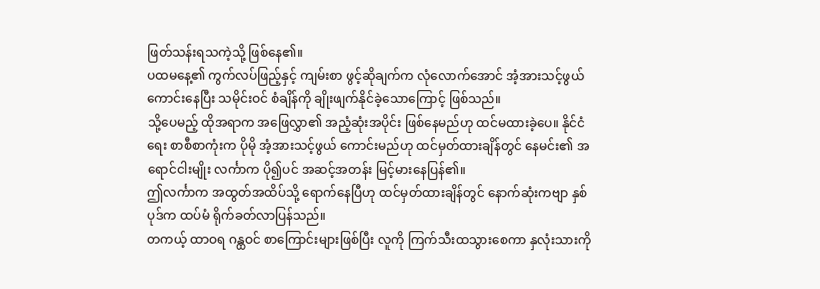ဖြတ်သန်းရသကဲ့သို့ ဖြစ်နေ၏။
ပထမနေ့၏ ကွက်လပ်ဖြည့်နှင့် ကျမ်းစာ ဖွင့်ဆိုချက်က လုံလောက်အောင် အံ့အားသင့်ဖွယ် ကောင်းနေပြီး သမိုင်းဝင် စံချိန်ကို ချိုးဖျက်နိုင်ခဲ့သောကြောင့် ဖြစ်သည်။
သို့ပေမည့် ထိုအရာက အဖြေလွှာ၏ အညံ့ဆုံးအပိုင်း ဖြစ်နေမည်ဟု ထင်မထားခဲ့ပေ။ နိုင်ငံရေး စာစီစာကုံးက ပိုမို အံ့အားသင့်ဖွယ် ကောင်းမည်ဟု ထင်မှတ်ထားချိန်တွင် နေမင်း၏ အရောင်ငါးမျိုး လင်္ကာက ပို၍ပင် အဆင့်အတန်း မြင့်မားနေပြန်၏။
ဤလင်္ကာက အထွတ်အထိပ်သို့ ရောက်နေပြီဟု ထင်မှတ်ထားချိန်တွင် နောက်ဆုံးကဗျာ နှစ်ပုဒ်က ထပ်မံ ရိုက်ခတ်လာပြန်သည်။
တကယ့် ထာဝရ ဂန္ထဝင် စာကြောင်းများဖြစ်ပြီး လူကို ကြက်သီးထသွားစေကာ နှလုံးသားကို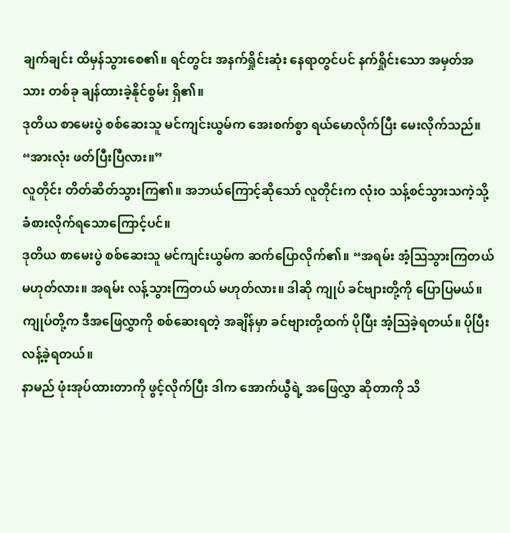ချက်ချင်း ထိမှန်သွားစေ၏။ ရင်တွင်း အနက်ရှိုင်းဆုံး နေရာတွင်ပင် နက်ရှိုင်းသော အမှတ်အသား တစ်ခု ချန်ထားခဲ့နိုင်စွမ်း ရှိ၏။
ဒုတိယ စာမေးပွဲ စစ်ဆေးသူ မင်ကျင်းယွမ်က အေးစက်စွာ ရယ်မောလိုက်ပြီး မေးလိုက်သည်။ “အားလုံး ဖတ်ပြီးပြီလား။”
လူတိုင်း တိတ်ဆိတ်သွားကြ၏။ အဘယ်ကြောင့်ဆိုသော် လူတိုင်းက လုံးဝ သန့်စင်သွားသကဲ့သို့ ခံစားလိုက်ရသောကြောင့်ပင်။
ဒုတိယ စာမေးပွဲ စစ်ဆေးသူ မင်ကျင်းယွမ်က ဆက်ပြောလိုက်၏။ “အရမ်း အံ့သြသွားကြတယ် မဟုတ်လား။ အရမ်း လန့်သွားကြတယ် မဟုတ်လား။ ဒါဆို ကျုပ် ခင်ဗျားတို့ကို ပြောပြမယ်။ ကျုပ်တို့က ဒီအဖြေလွှာကို စစ်ဆေးရတဲ့ အချိန်မှာ ခင်ဗျားတို့ထက် ပိုပြီး အံ့သြခဲ့ရတယ်။ ပိုပြီး လန့်ခဲ့ရတယ်။
နာမည် ဖုံးအုပ်ထားတာကို ဖွင့်လိုက်ပြီး ဒါက အောက်ယွီရဲ့ အဖြေလွှာ ဆိုတာကို သိ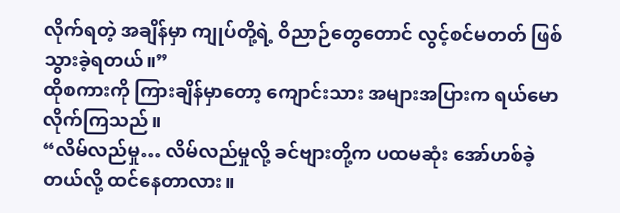လိုက်ရတဲ့ အချိန်မှာ ကျုပ်တို့ရဲ့ ဝိညာဉ်တွေတောင် လွင့်စင်မတတ် ဖြစ်သွားခဲ့ရတယ်။”
ထိုစကားကို ကြားချိန်မှာတော့ ကျောင်းသား အများအပြားက ရယ်မောလိုက်ကြသည်။
“လိမ်လည်မှု… လိမ်လည်မှုလို့ ခင်ဗျားတို့က ပထမဆုံး အော်ဟစ်ခဲ့တယ်လို့ ထင်နေတာလား။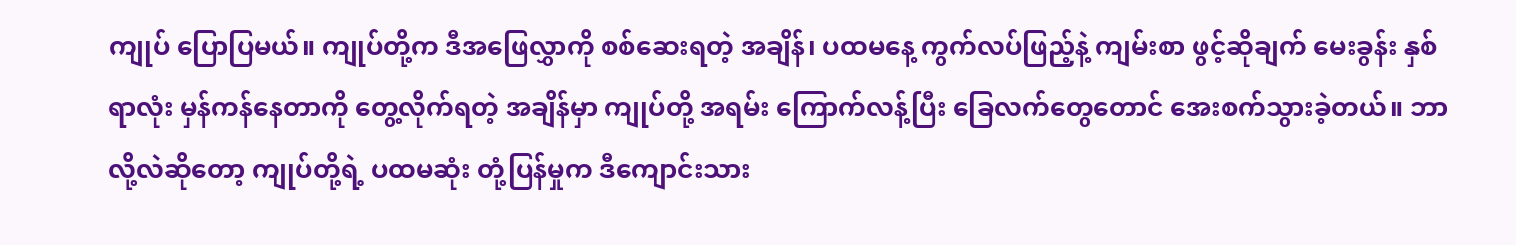ကျုပ် ပြောပြမယ်။ ကျုပ်တို့က ဒီအဖြေလွှာကို စစ်ဆေးရတဲ့ အချိန်၊ ပထမနေ့ ကွက်လပ်ဖြည့်နဲ့ ကျမ်းစာ ဖွင့်ဆိုချက် မေးခွန်း နှစ်ရာလုံး မှန်ကန်နေတာကို တွေ့လိုက်ရတဲ့ အချိန်မှာ ကျုပ်တို့ အရမ်း ကြောက်လန့်ပြီး ခြေလက်တွေတောင် အေးစက်သွားခဲ့တယ်။ ဘာလို့လဲဆိုတော့ ကျုပ်တို့ရဲ့ ပထမဆုံး တုံ့ပြန်မှုက ဒီကျောင်းသား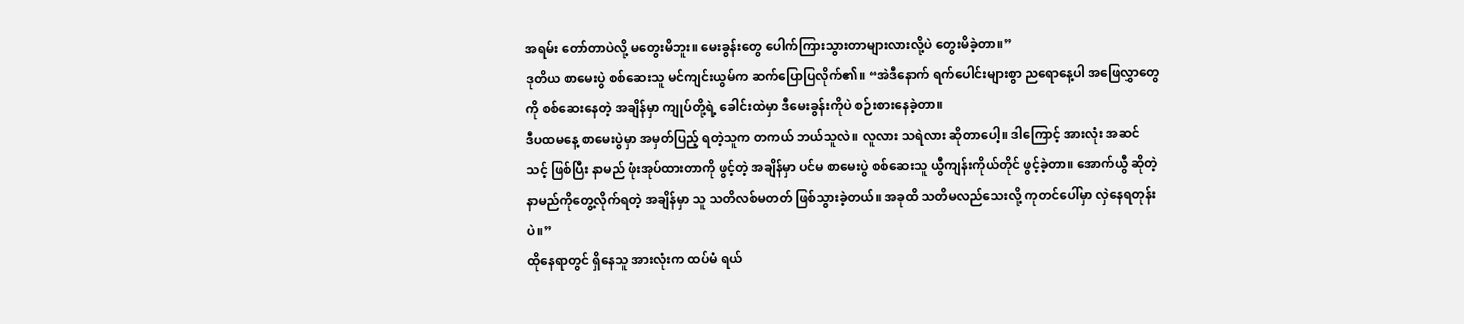အရမ်း တော်တာပဲလို့ မတွေးမိဘူး။ မေးခွန်းတွေ ပေါက်ကြားသွားတာများလားလို့ပဲ တွေးမိခဲ့တာ။”
ဒုတိယ စာမေးပွဲ စစ်ဆေးသူ မင်ကျင်းယွမ်က ဆက်ပြောပြလိုက်၏။ “အဲဒီနောက် ရက်ပေါင်းများစွာ ညရောနေ့ပါ အဖြေလွှာတွေကို စစ်ဆေးနေတဲ့ အချိန်မှာ ကျုပ်တို့ရဲ့ ခေါင်းထဲမှာ ဒီမေးခွန်းကိုပဲ စဉ်းစားနေခဲ့တာ။
ဒီပထမနေ့ စာမေးပွဲမှာ အမှတ်ပြည့် ရတဲ့သူက တကယ် ဘယ်သူလဲ။ လူလား သရဲလား ဆိုတာပေါ့။ ဒါကြောင့် အားလုံး အဆင်သင့် ဖြစ်ပြီး နာမည် ဖုံးအုပ်ထားတာကို ဖွင့်တဲ့ အချိန်မှာ ပင်မ စာမေးပွဲ စစ်ဆေးသူ ယွီကျန်းကိုယ်တိုင် ဖွင့်ခဲ့တာ။ အောက်ယွီ ဆိုတဲ့ နာမည်ကိုတွေ့လိုက်ရတဲ့ အချိန်မှာ သူ သတိလစ်မတတ် ဖြစ်သွားခဲ့တယ်။ အခုထိ သတိမလည်သေးလို့ ကုတင်ပေါ်မှာ လှဲနေရတုန်းပဲ။”
ထိုနေရာတွင် ရှိနေသူ အားလုံးက ထပ်မံ ရယ်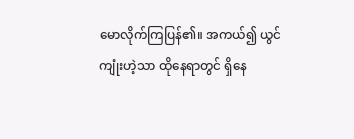မောလိုက်ကြပြန်၏။ အကယ်၍ ယွင်ကျုံးဟဲ့သာ ထိုနေရာတွင် ရှိနေ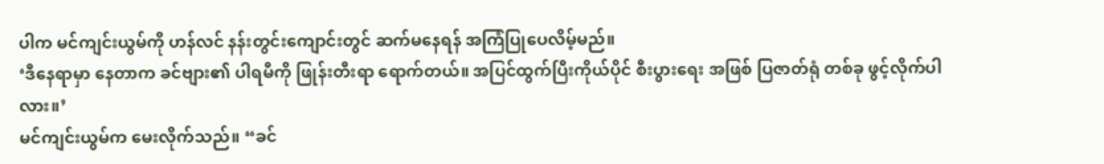ပါက မင်ကျင်းယွမ်ကို ဟန်လင် နန်းတွင်းကျောင်းတွင် ဆက်မနေရန် အကြံပြုပေလိမ့်မည်။
‘ဒီနေရာမှာ နေတာက ခင်ဗျား၏ ပါရမီကို ဖြုန်းတီးရာ ရောက်တယ်။ အပြင်ထွက်ပြီးကိုယ်ပိုင် စီးပွားရေး အဖြစ် ပြဇာတ်ရုံ တစ်ခု ဖွင့်လိုက်ပါလား။’
မင်ကျင်းယွမ်က မေးလိုက်သည်။ “ခင်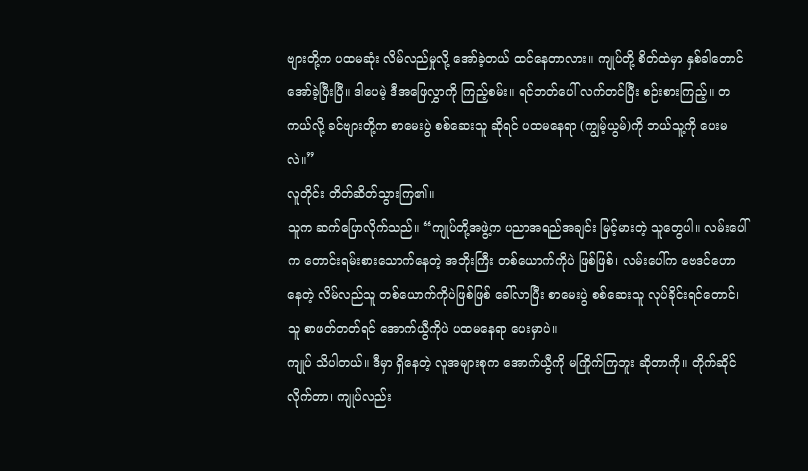ဗျားတို့က ပထမဆုံး လိမ်လည်မှုလို့ အော်ခဲ့တယ် ထင်နေတာလား။ ကျုပ်တို့ စိတ်ထဲမှာ နှစ်ခါတောင် အော်ခဲ့ပြီးပြီ။ ဒါပေမဲ့ ဒီအဖြေလွှာကို ကြည့်စမ်း။ ရင်ဘတ်ပေါ် လက်တင်ပြီး စဉ်းစားကြည့်။ တကယ်လို့ ခင်ဗျားတို့က စာမေးပွဲ စစ်ဆေးသူ ဆိုရင် ပထမနေရာ (ကျွမ့်ယွမ်)ကို ဘယ်သူ့ကို ပေးမလဲ။”
လူတိုင်း တိတ်ဆိတ်သွားကြ၏။
သူက ဆက်ပြောလိုက်သည်။ “ကျုပ်တို့အဖွဲ့က ပညာအရည်အချင်း မြင့်မားတဲ့ သူတွေပါ။ လမ်းပေါ်က တောင်းရမ်းစားသောက်နေတဲ့ အဘိုးကြီး တစ်ယောက်ကိုပဲ ဖြစ်ဖြစ်၊ လမ်းပေါ်က ဗေဒင်ဟောနေတဲ့ လိမ်လည်သူ တစ်ယောက်ကိုပဲဖြစ်ဖြစ် ခေါ်လာပြီး စာမေးပွဲ စစ်ဆေးသူ လုပ်ခိုင်းရင်တောင်၊ သူ စာဖတ်တတ်ရင် အောက်ယွီကိုပဲ ပထမနေရာ ပေးမှာပဲ။
ကျုပ် သိပါတယ်။ ဒီမှာ ရှိနေတဲ့ လူအများစုက အောက်ယွီကို မကြိုက်ကြဘူး ဆိုတာကို။ တိုက်ဆိုင်လိုက်တာ၊ ကျုပ်လည်း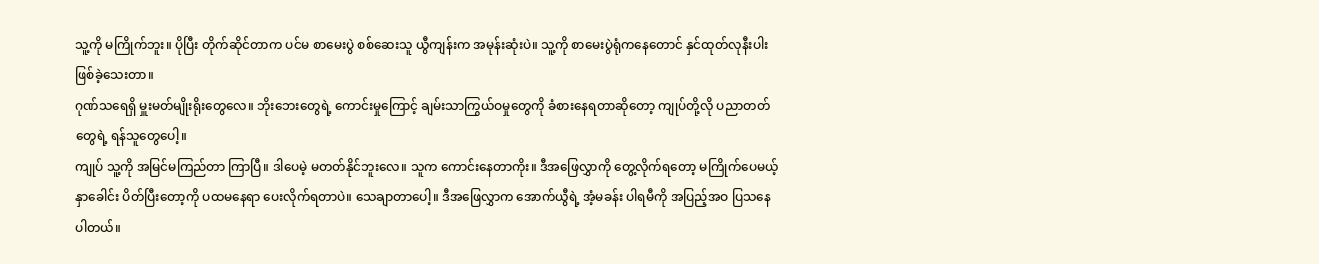သူ့ကို မကြိုက်ဘူး။ ပိုပြီး တိုက်ဆိုင်တာက ပင်မ စာမေးပွဲ စစ်ဆေးသူ ယွီကျန်းက အမုန်းဆုံးပဲ။ သူ့ကို စာမေးပွဲရုံကနေတောင် နှင်ထုတ်လုနီးပါး ဖြစ်ခဲ့သေးတာ။
ဂုဏ်သရေရှိ မှူးမတ်မျိုးရိုးတွေလေ။ ဘိုးဘေးတွေရဲ့ ကောင်းမှုကြောင့် ချမ်းသာကြွယ်ဝမှုတွေကို ခံစားနေရတာဆိုတော့ ကျုပ်တို့လို ပညာတတ်တွေရဲ့ ရန်သူတွေပေါ့။
ကျုပ် သူ့ကို အမြင်မကြည်တာ ကြာပြီ။ ဒါပေမဲ့ မတတ်နိုင်ဘူးလေ။ သူက ကောင်းနေတာကိုး။ ဒီအဖြေလွှာကို တွေ့လိုက်ရတော့ မကြိုက်ပေမယ့် နှာခေါင်း ပိတ်ပြီးတော့ကို ပထမနေရာ ပေးလိုက်ရတာပဲ။ သေချာတာပေါ့။ ဒီအဖြေလွှာက အောက်ယွီရဲ့ အံ့မခန်း ပါရမီကို အပြည့်အဝ ပြသနေပါတယ်။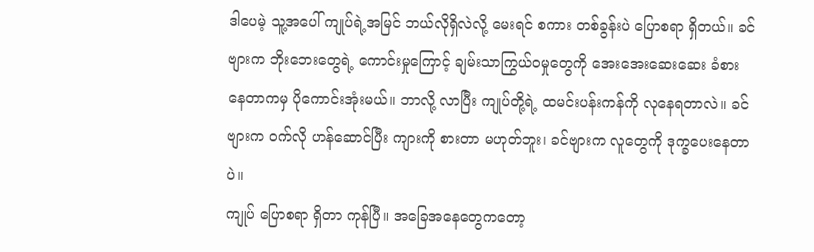ဒါပေမဲ့ သူ့အပေါ် ကျုပ်ရဲ့အမြင် ဘယ်လိုရှိလဲလို့ မေးရင် စကား တစ်ခွန်းပဲ ပြောစရာ ရှိတယ်။ ခင်ဗျားက ဘိုးဘေးတွေရဲ့ ကောင်းမှုကြောင့် ချမ်းသာကြွယ်ဝမှုတွေကို အေးအေးဆေးဆေး ခံစားနေတာကမှ ပိုကောင်းအုံးမယ်။ ဘာလို့ လာပြီး ကျုပ်တို့ရဲ့ ထမင်းပန်းကန်ကို လုနေရတာလဲ။ ခင်ဗျားက ဝက်လို ဟန်ဆောင်ပြီး ကျားကို စားတာ မဟုတ်ဘူး၊ ခင်ဗျားက လူတွေကို ဒုက္ခပေးနေတာပဲ။
ကျုပ် ပြောစရာ ရှိတာ ကုန်ပြီ။ အခြေအနေတွေကတော့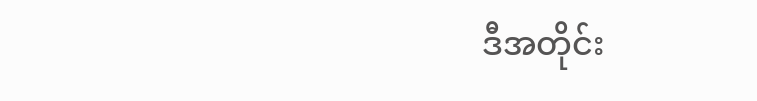ဒီအတိုင်း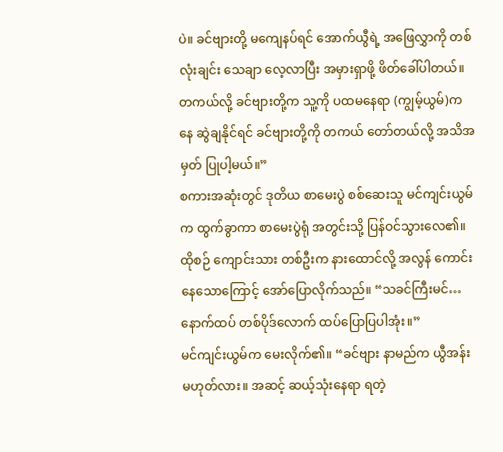ပဲ။ ခင်ဗျားတို့ မကျေနပ်ရင် အောက်ယွီရဲ့ အဖြေလွှာကို တစ်လုံးချင်း သေချာ လေ့လာပြီး အမှားရှာဖို့ ဖိတ်ခေါ်ပါတယ်။ တကယ်လို့ ခင်ဗျားတို့က သူ့ကို ပထမနေရာ (ကျွမ့်ယွမ်)ကနေ ဆွဲချနိုင်ရင် ခင်ဗျားတို့ကို တကယ် တော်တယ်လို့ အသိအမှတ် ပြုပါ့မယ်။”
စကားအဆုံးတွင် ဒုတိယ စာမေးပွဲ စစ်ဆေးသူ မင်ကျင်းယွမ်က ထွက်ခွာကာ စာမေးပွဲရုံ အတွင်းသို့ ပြန်ဝင်သွားလေ၏။
ထိုစဉ် ကျောင်းသား တစ်ဦးက နားထောင်လို့ အလွန် ကောင်းနေသောကြောင့် အော်ပြောလိုက်သည်။ “သခင်ကြီးမင်… နောက်ထပ် တစ်ပိုဒ်လောက် ထပ်ပြောပြပါအုံး။”
မင်ကျင်းယွမ်က မေးလိုက်၏။ “ခင်ဗျား နာမည်က ယွီအန်း မဟုတ်လား။ အဆင့် ဆယ့်သုံးနေရာ ရတဲ့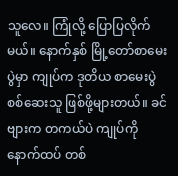သူလေ။ ကြုံလို့ ပြောပြလိုက်မယ်။ နောက်နှစ် မြို့တော်စာမေးပွဲမှာ ကျုပ်က ဒုတိယ စာမေးပွဲ စစ်ဆေးသူ ဖြစ်ဖို့များတယ်။ ခင်ဗျားက တကယ်ပဲ ကျုပ်ကို နောက်ထပ် တစ်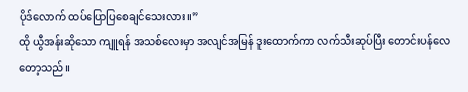ပိုဒ်လောက် ထပ်ပြောပြစေချင်သေးလား။”
ထို ယွီအန်းဆိုသော ကျူရန် အသစ်လေးမှာ အလျင်အမြန် ဒူးထောက်ကာ လက်သီးဆုပ်ပြီး တောင်းပန်လေတော့သည်။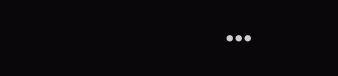...